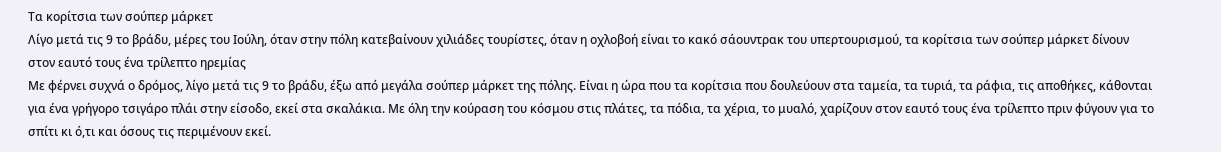Τα κορίτσια των σούπερ μάρκετ
Λίγο μετά τις 9 το βράδυ, μέρες του Ιούλη, όταν στην πόλη κατεβαίνουν χιλιάδες τουρίστες, όταν η οχλοβοή είναι το κακό σάουντρακ του υπερτουρισμού, τα κορίτσια των σούπερ μάρκετ δίνουν στον εαυτό τους ένα τρίλεπτο ηρεμίας
Με φέρνει συχνά ο δρόμος, λίγο μετά τις 9 το βράδυ, έξω από μεγάλα σούπερ μάρκετ της πόλης. Είναι η ώρα που τα κορίτσια που δουλεύουν στα ταμεία, τα τυριά, τα ράφια, τις αποθήκες, κάθονται για ένα γρήγορο τσιγάρο πλάι στην είσοδο, εκεί στα σκαλάκια. Με όλη την κούραση του κόσμου στις πλάτες, τα πόδια, τα χέρια, το μυαλό, χαρίζουν στον εαυτό τους ένα τρίλεπτο πριν φύγουν για το σπίτι κι ό,τι και όσους τις περιμένουν εκεί.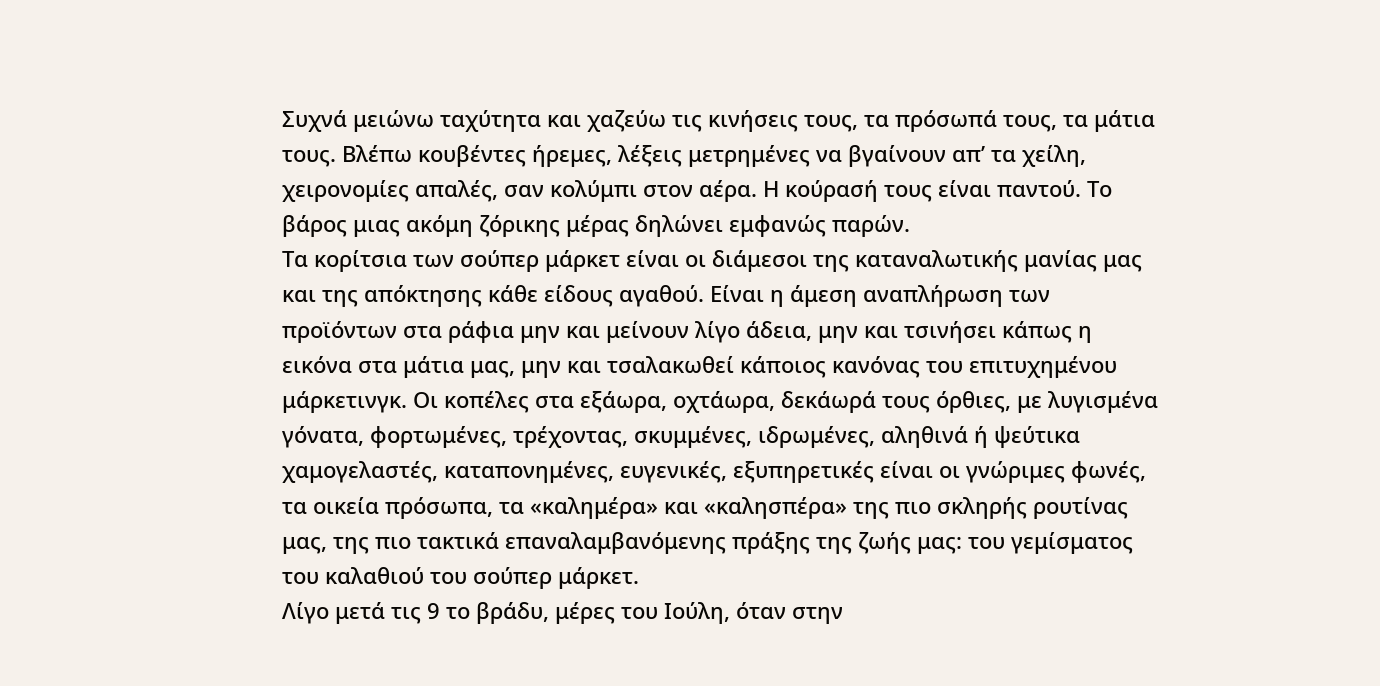Συχνά μειώνω ταχύτητα και χαζεύω τις κινήσεις τους, τα πρόσωπά τους, τα μάτια τους. Βλέπω κουβέντες ήρεμες, λέξεις μετρημένες να βγαίνουν απ’ τα χείλη, χειρονομίες απαλές, σαν κολύμπι στον αέρα. Η κούρασή τους είναι παντού. Το βάρος μιας ακόμη ζόρικης μέρας δηλώνει εμφανώς παρών.
Τα κορίτσια των σούπερ μάρκετ είναι οι διάμεσοι της καταναλωτικής μανίας μας και της απόκτησης κάθε είδους αγαθού. Είναι η άμεση αναπλήρωση των προϊόντων στα ράφια μην και μείνουν λίγο άδεια, μην και τσινήσει κάπως η εικόνα στα μάτια μας, μην και τσαλακωθεί κάποιος κανόνας του επιτυχημένου μάρκετινγκ. Οι κοπέλες στα εξάωρα, οχτάωρα, δεκάωρά τους όρθιες, με λυγισμένα γόνατα, φορτωμένες, τρέχοντας, σκυμμένες, ιδρωμένες, αληθινά ή ψεύτικα χαμογελαστές, καταπονημένες, ευγενικές, εξυπηρετικές είναι οι γνώριμες φωνές, τα οικεία πρόσωπα, τα «καλημέρα» και «καλησπέρα» της πιο σκληρής ρουτίνας μας, της πιο τακτικά επαναλαμβανόμενης πράξης της ζωής μας: του γεμίσματος του καλαθιού του σούπερ μάρκετ.
Λίγο μετά τις 9 το βράδυ, μέρες του Ιούλη, όταν στην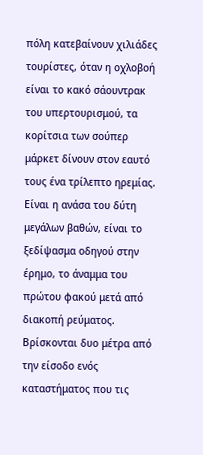πόλη κατεβαίνουν χιλιάδες τουρίστες, όταν η οχλοβοή είναι το κακό σάουντρακ του υπερτουρισμού, τα κορίτσια των σούπερ μάρκετ δίνουν στον εαυτό τους ένα τρίλεπτο ηρεμίας. Είναι η ανάσα του δύτη μεγάλων βαθών, είναι το ξεδίψασμα οδηγού στην έρημο, το άναμμα του πρώτου φακού μετά από διακοπή ρεύματος. Βρίσκονται δυο μέτρα από την είσοδο ενός καταστήματος που τις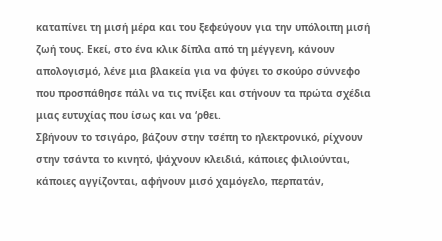καταπίνει τη μισή μέρα και του ξεφεύγουν για την υπόλοιπη μισή ζωή τους. Εκεί, στο ένα κλικ δίπλα από τη μέγγενη, κάνουν απολογισμό, λένε μια βλακεία για να φύγει το σκούρο σύννεφο που προσπάθησε πάλι να τις πνίξει και στήνουν τα πρώτα σχέδια μιας ευτυχίας που ίσως και να ‘ρθει.
Σβήνουν το τσιγάρο, βάζουν στην τσέπη το ηλεκτρονικό, ρίχνουν στην τσάντα το κινητό, ψάχνουν κλειδιά, κάποιες φιλιούνται, κάποιες αγγίζονται, αφήνουν μισό χαμόγελο, περπατάν,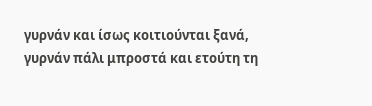γυρνάν και ίσως κοιτιούνται ξανά, γυρνάν πάλι μπροστά και ετούτη τη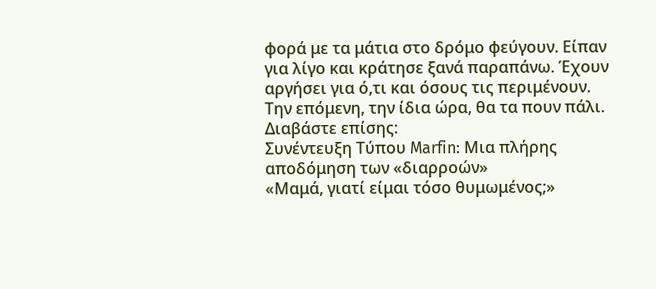φορά με τα μάτια στο δρόμο φεύγουν. Είπαν για λίγο και κράτησε ξανά παραπάνω. Έχουν αργήσει για ό,τι και όσους τις περιμένουν. Την επόμενη, την ίδια ώρα, θα τα πουν πάλι.
Διαβάστε επίσης:
Συνέντευξη Τύπου Marfin: Μια πλήρης αποδόμηση των «διαρροών»
«Μαμά, γιατί είμαι τόσο θυμωμένος;»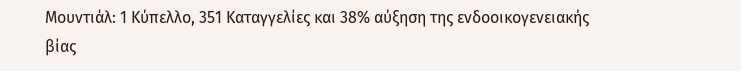Μουντιάλ: 1 Κύπελλο, 351 Καταγγελίες και 38% αύξηση της ενδοοικογενειακής βίας